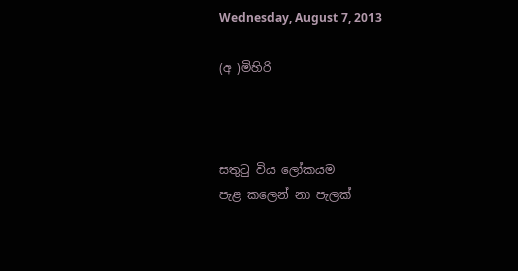Wednesday, August 7, 2013

(අ )මිහිරි



සතුටු විය ලෝකයම
පැළ කලෙන් නා පැලක්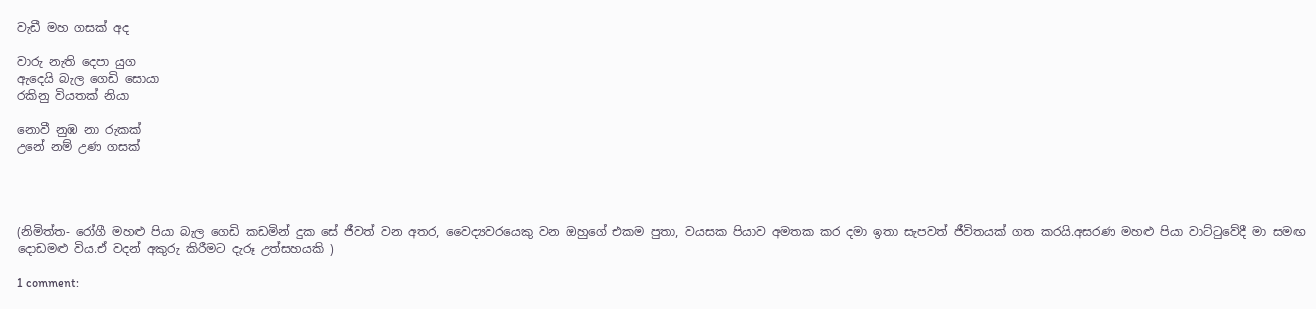වැඩී මහ ගසක් අද

වාරු නැති දෙපා යුග
ඇදෙයි බැල ගෙඩි සොයා
රකිනු වියතක් නියා

නොවී නුඹ නා රුකක්
උනේ නම් උණ ගසක්




(නිමිත්ත- රෝගී මහළු පියා බැල ගෙඩි කඩමින් දුක සේ ජීවත් වන අතර, වෛද්‍යවරයෙකු වන ඔහුගේ එකම පුතා, වයසක පියාව අමතක කර දමා ඉතා සැපවත් ජීවිතයක් ගත කරයි.අසරණ මහළු පියා වාට්ටුවේදී මා සමඟ දොඩමළු විය.ඒ වදන් අකුරු කිරීමට දැරූ උත්සහයකි )

1 comment: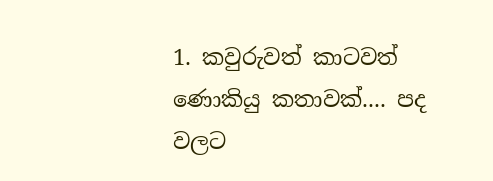1. කවුරුවත් කාටවත් ණොකියු කතාවක්.... පද වලට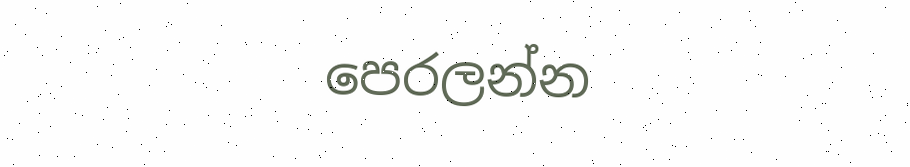පෙරලන්න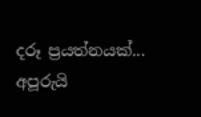දරූ ප්‍රයත්නයක්... අපූරුයි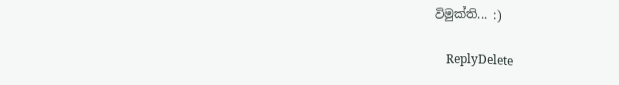විමුක්ති... :)

    ReplyDelete